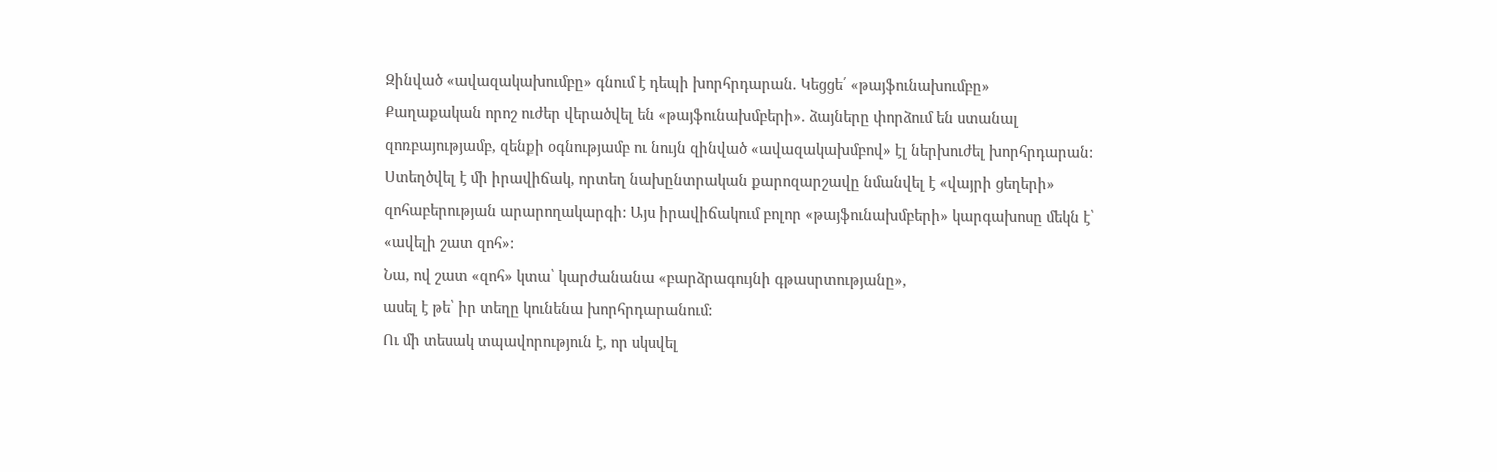Զինված «ավազակախումբը» գնում է դեպի խորհրդարան. Կեցցե՛ «թայֆունախումբը»
Քաղաքական որոշ ուժեր վերածվել են «թայֆունախմբերի». ձայները փորձում են ստանալ զոռբայությամբ, զենքի օգնությամբ ու նույն զինված «ավազակախմբով» էլ ներխուժել խորհրդարան:
Ստեղծվել է մի իրավիճակ, որտեղ նախընտրական քարոզարշավը նմանվել է «վայրի ցեղերի» զոհաբերության արարողակարգի: Այս իրավիճակում բոլոր «թայֆունախմբերի» կարգախոսը մեկն է՝ «ավելի շատ զոհ»:
Նա, ով շատ «զոհ» կտա՝ կարժանանա «բարձրագույնի գթասրտությանը»,
ասել է թե՝ իր տեղը կունենա խորհրդարանում:
Ու մի տեսակ տպավորություն է, որ սկսվել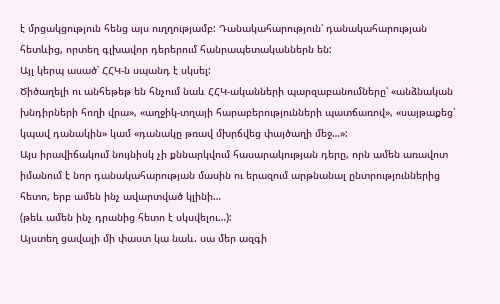է մրցակցություն հենց այս ուղղությամբ: Դանակահարություն՝ դանակահարության հետևից, որտեղ գլխավոր դերերում հանրապետականներն են:
Այլ կերպ ասած՝ ՀՀԿ-ն սպանդ է սկսել:
Ծիծաղելի ու անհեթեթ են հնչում նաև ՀՀԿ-ականների պարզաբանումները՝ «անձնական խնդիրների հողի վրա», «աղջիկ-տղայի հարաբերությունների պատճառով», «սայթաքեց՝ կպավ դանակին» կամ «դանակը թռավ մխրճվեց փայծաղի մեջ…»:
Այս իրավիճակում նույնիսկ չի քննարկվում հասարակության դերը, որն ամեն առավոտ իմանում է նոր դանակահարության մասին ու երազում արթնանալ ընտրություններից հետո, երբ ամեն ինչ ավարտված կլինի…
(թեև ամեն ինչ դրանից հետո է սկսվելու…):
Այստեղ ցավալի մի փաստ կա նաև. սա մեր ազգի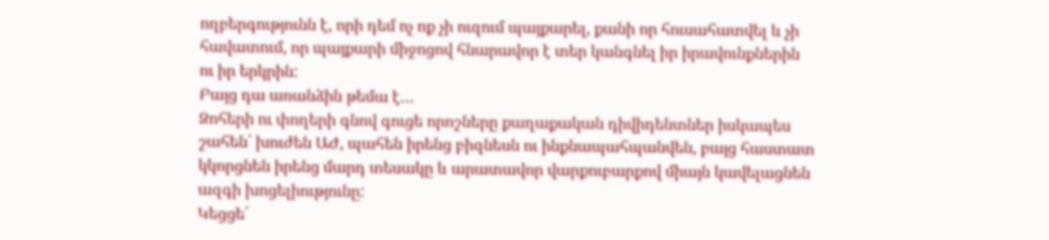ողբերգությունն է, որի դեմ ոչ ոք չի ուզում պայքարել, քանի որ հուսահատվել և չի հավատում, որ պայքարի միջոցով հնարավոր է տեր կանգնել իր իրավունքներին ու իր երկրին:
Բայց դա առանձին թեմա է…
Զոհերի ու փողերի գնով գուցե որոշները քաղաքական դիվիդենտներ իսկապես շահեն՝ խուժեն ԱԺ, պահեն իրենց բիզնեսն ու ինքնապահպանվեն, բայց հաստատ կկորցնեն իրենց մարդ տեսակը և արատավոր վարքուբարքով միայն կավելացնեն ազգի խոցելիությունը:
Կեցցե՛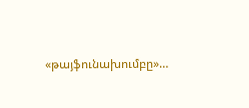«թայֆունախումբը»…